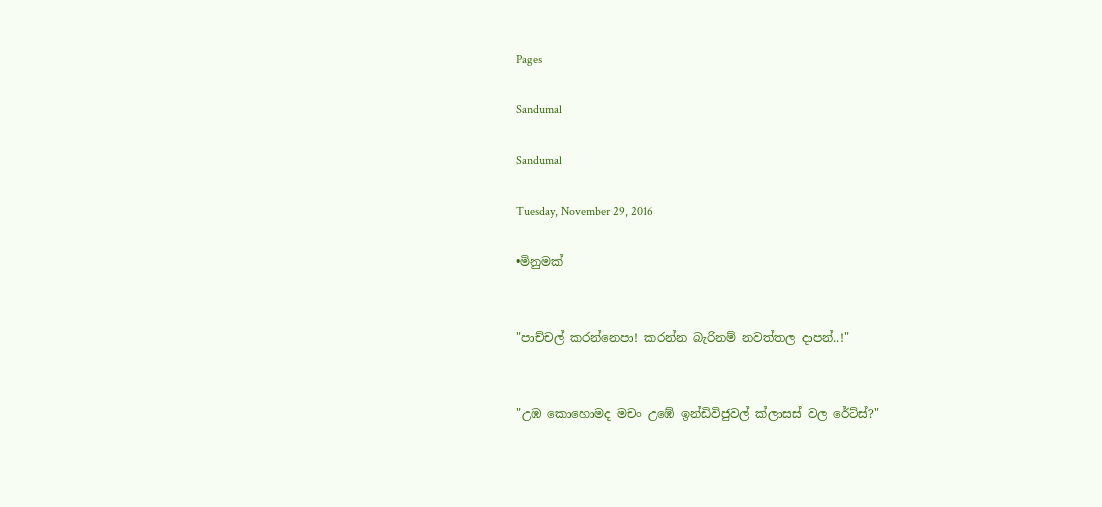Pages

Sandumal

Sandumal

Tuesday, November 29, 2016

•මිනුමක්


"පාච්චල් කරන්නෙපා! කරන්න බැරිනම් නවත්තල දාපන්..!"


"උඹ කොහොමද මචං උඹේ ඉන්ඩිවිජුවල් ක්ලාසස් වල රේට්ස්?"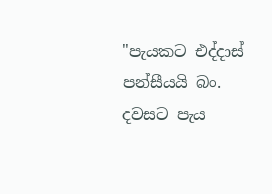"පැයකට එද්දාස් පන්සීයයි බං. දවසට පැය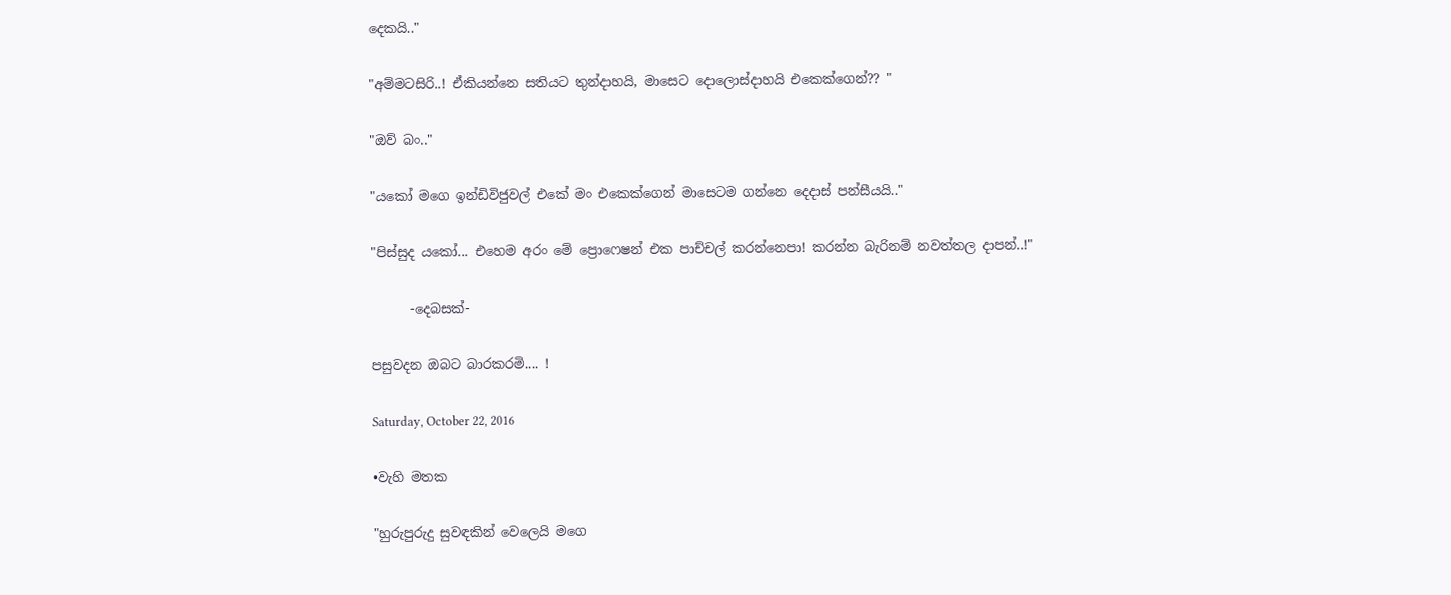දෙකයි.."

"අම්මටසිරි..! ඒකියන්නෙ සතියට තුන්දාහයි, මාසෙට දොලොස්දාහයි එකෙක්ගෙන්?? "

"ඔව් බං.."

"යකෝ මගෙ ඉන්ඩිවිජුවල් එකේ මං එකෙක්ගෙන් මාසෙටම ගන්නෙ දෙදාස් පන්සීයයි.."

"පිස්සුද යකෝ... එහෙම අරං මේ ප්‍රොෆෙෂන් එක පාච්චල් කරන්නෙපා! කරන්න බැරිනම් නවත්තල දාපන්..!"

      -දෙබසක්-

පසුවදන ඔබට බාරකරමි.... !

Saturday, October 22, 2016

•වැහි මතක

"හුරුපුරුදු සුවඳකින් වෙලෙයි මගෙ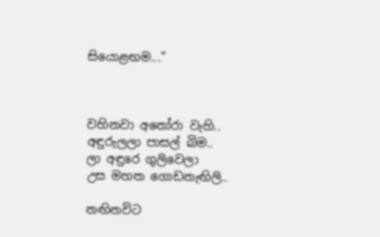සියොළඟම..."



වහිනවා අනෝරා වැහි..
අඳුරුලලා පාසල් බිම..
ලා අඳුරෙ ගුලිවෙලා
උස මහත ගොඩනැඟිලි..

නඟිනවිට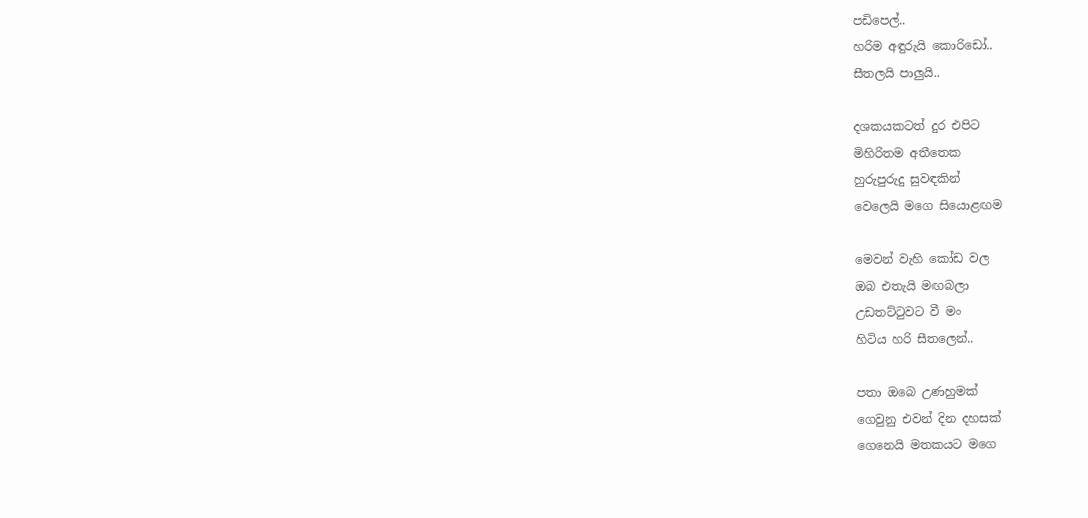පඩිපෙල්..
හරිම අඳුරුයි කොරිඩෝ..
සීතලයි පාලුයි..

දශකයකටත් දුර එපිට
මිහිරිතම අතීතෙක
හුරුපුරුදු සුවඳකින්
වෙලෙයි මගෙ සියොළඟම

මෙවන් වැහි කෝඩ වල
ඔබ එතැයි මඟබලා
උඩතට්ටුවට වී මං
හිටිය හරි සීතලෙන්..

පතා ඔබෙ උණහුමක්
ගෙවුනු එවන් දින දහසක්
ගෙනෙයි මතකයට මගෙ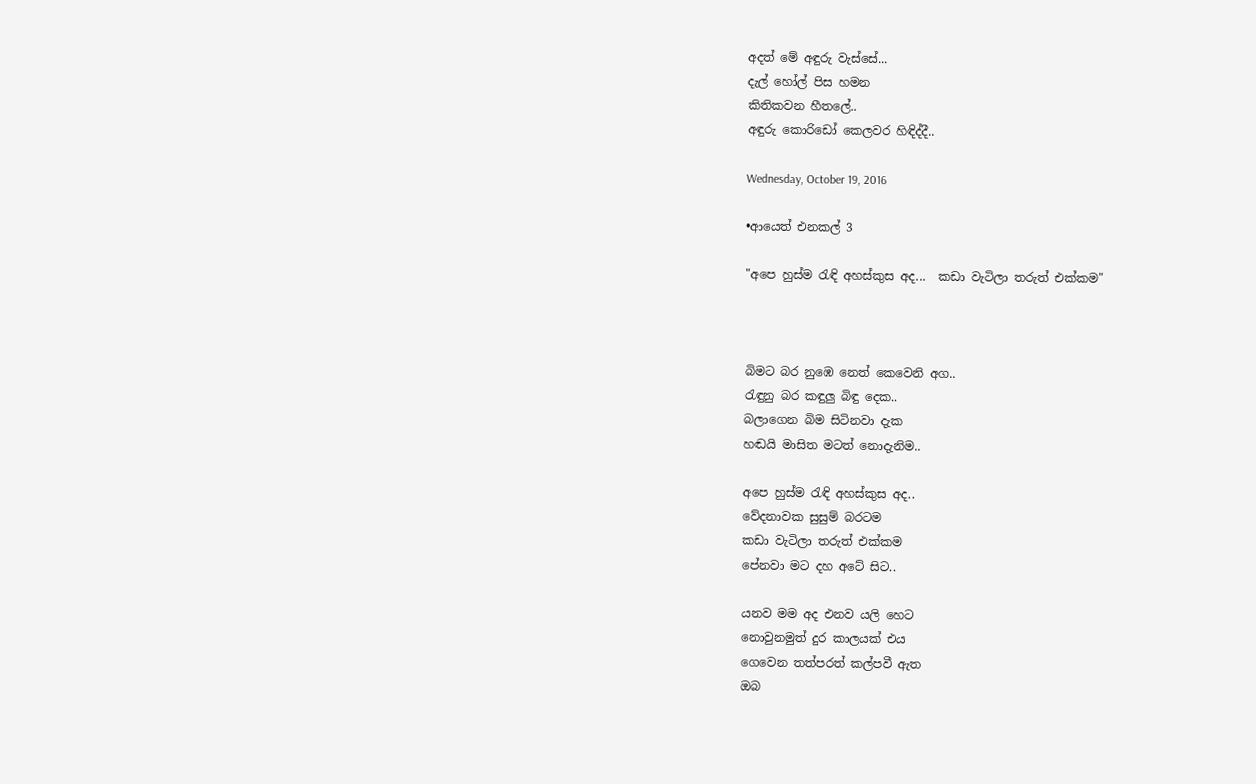අදත් මේ අඳුරු වැස්සේ...
දැල් හෝල් පිස හමන
කිතිකවන හීතලේ..
අඳුරු කොරිඩෝ කෙලවර හිඳිද්දී..

Wednesday, October 19, 2016

•ආයෙත් එනකල් 3

"අපෙ හුස්ම රැඳි අහස්කුස අද...  කඩා වැටිලා තරුත් එක්කම"



බිමට බර නුඹෙ නෙත් කෙවෙනි අග..
රැඳුනු බර කඳුලු බිඳු දෙක..
බලාගෙන බිම සිටිනවා දැක
හඬයි මාසිත මටත් නොදැනිම..

අපෙ හුස්ම රැඳි අහස්කුස අද..
වේදනාවක සුසුම් බරටම
කඩා වැටිලා තරුත් එක්කම
පේනවා මට දහ අටේ සිට..

යනව මම අද එනව යලි හෙට
නොවුනමුත් දුර කාලයක් එය
ගෙවෙන තත්පරත් කල්පවී ඇත
ඔබ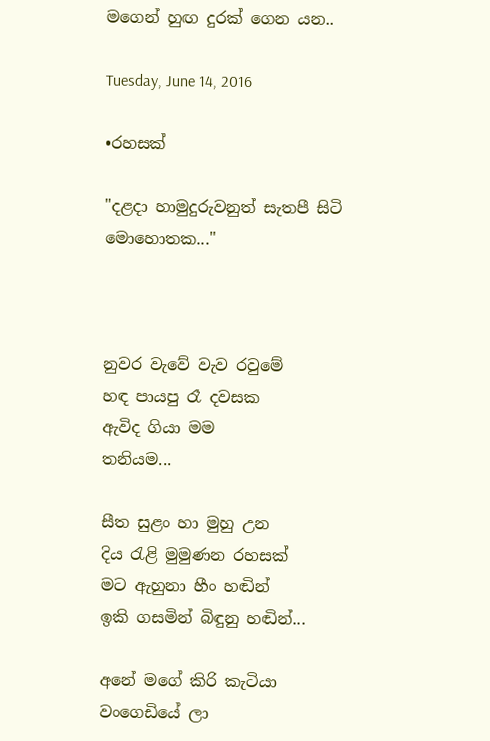මගෙන් හුඟ දුරක් ගෙන යන..

Tuesday, June 14, 2016

•රහසක්

"දළදා හාමුදුරුවනුත් සැතපී සිටි මොහොතක..."



නුවර වැවේ වැව රවුමේ
හඳ පායපු රෑ දවසක
ඇවිද ගියා මම
තනියම...

සීත සුළං හා මුහු උන
දිය රැළි මුමුණන රහසක්
මට ඇහුනා හීං හඬින්
ඉකි ගසමින් බිඳුනු හඬින්...

අනේ මගේ කිරි කැටියා
වංගෙඩියේ ලා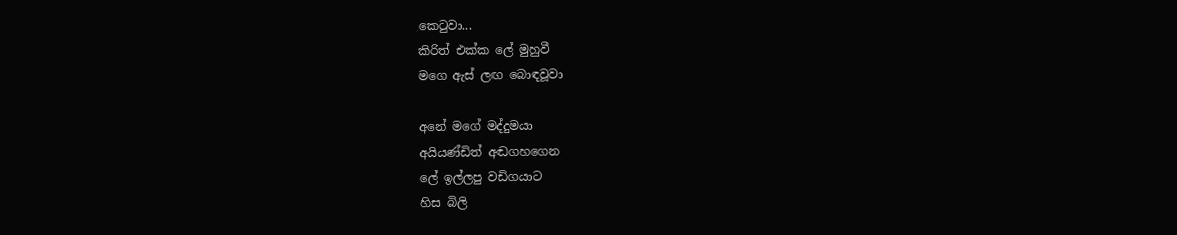කෙටුවා...
කිරිත් එක්ක ලේ මුහුවී
මගෙ ඇස් ලඟ බොඳවූවා

අනේ මගේ මද්දුමයා
අයියණ්ඩිත් අඬගහගෙන
ලේ ඉල්ලපු වඩිගයාට
හිස බිලි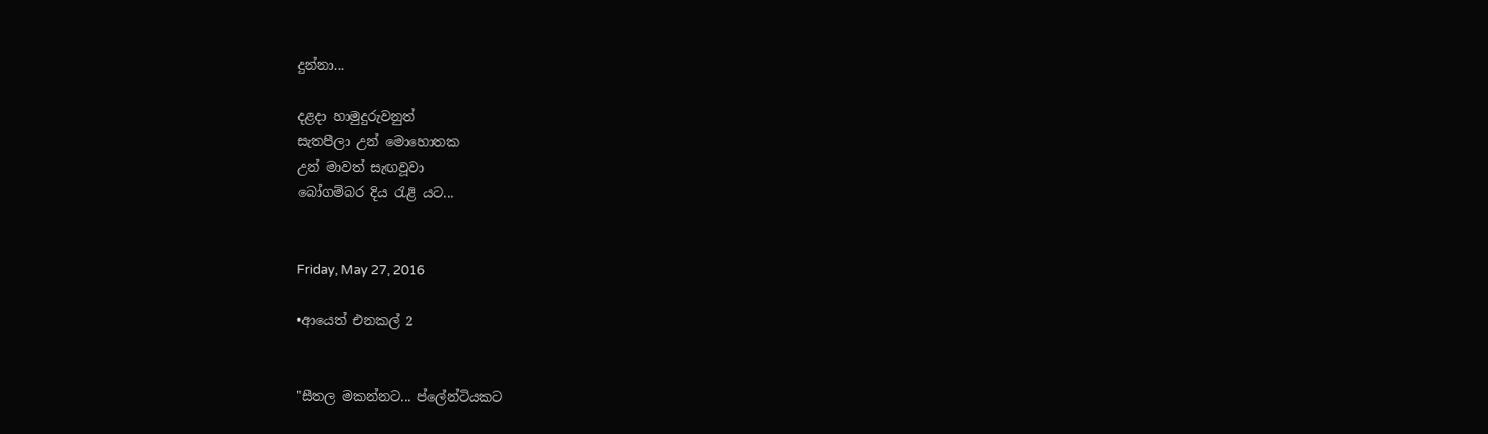දුන්නා...

දළදා හාමුදුරුවනුත්
සැතපීලා උන් මොහොතක
උන් මාවත් සැඟවූවා
බෝගම්බර දිය රැළි යට...


Friday, May 27, 2016

•ආයෙත් එනකල් 2


"සීතල මකන්නට... ප්ලේන්ටියකට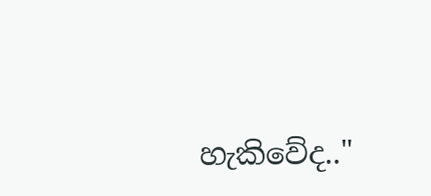හැකිවේද.."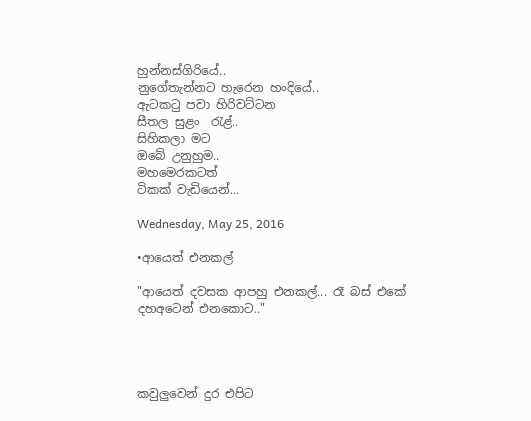හුන්නස්ගිරියේ..
නුගේතැන්නට හැරෙන හංදියේ..
ඇටකටු පවා හිරිවට්ටන
සීතල සුළං  රැළ්..
සිහිකලා මට
ඔබේ උනුහුම..
මහමෙරකටත්
ටිකක් වැඩියෙන්...

Wednesday, May 25, 2016

•ආයෙත් එනකල්

"ආයෙත් දවසක ආපහු එනකල්... රෑ බස් එකේ දහඅටෙන් එනකොට.."




කවුලුවෙන් දුර එපිට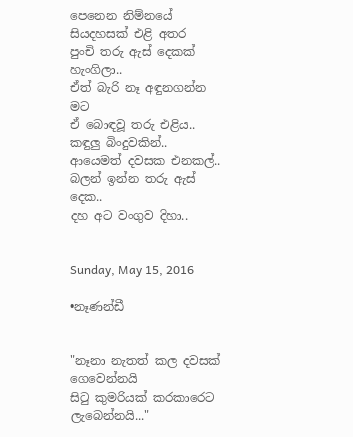පෙනෙන නිම්නයේ
සියදහසක් එළි අතර
පුංචි තරු ඇස් දෙකක් හැංගිලා..
ඒත් බැරි නෑ අඳුනගන්න මට
ඒ බොඳවූ තරු එළිය..
කඳුලු බිංදුවකින්..
ආයෙමත් දවසක එනකල්..
බලන් ඉන්න තරු ඇස් දෙක..
දහ අට වංගුව දිහා..


Sunday, May 15, 2016

•නෑණන්ඩී


"නෑනා නැතත් කල දවසක් ගෙවෙන්නයි
සිටු කුමරියක් කරකාරෙට ලැබෙන්නයි..."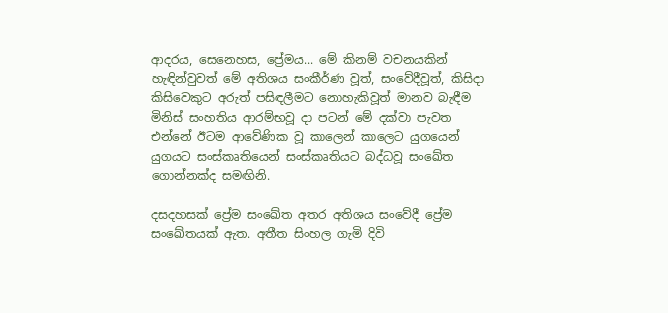ආදරය, සෙනෙහස, ප්‍රේමය... මේ කිනම් වචනයකින් හැඳින්වුවත් මේ අතිශය සංකීර්ණ වූත්, සංවේදීවූත්, කිසිදා කිසිවෙකුට අරුත් පසිඳලීමට නොහැකිවූත් මානව බැඳීම මිනිස් සංහතිය ආරම්භවූ දා පටන් මේ දක්වා පැවත එන්නේ ඊටම ආවේණික වූ කාලෙන් කාලෙට යුගයෙන් යුගයට සංස්කෘතියෙන් සංස්කෘතියට බද්ධවූ සංඛේත ගොන්නක්ද සමඟිනි.

දසදහසක් ප්‍රේම සංඛේත අතර අතිශය සංවේදී ප්‍රේම සංඛේතයක් ඇත. අතීත සිංහල ගැමි දිවි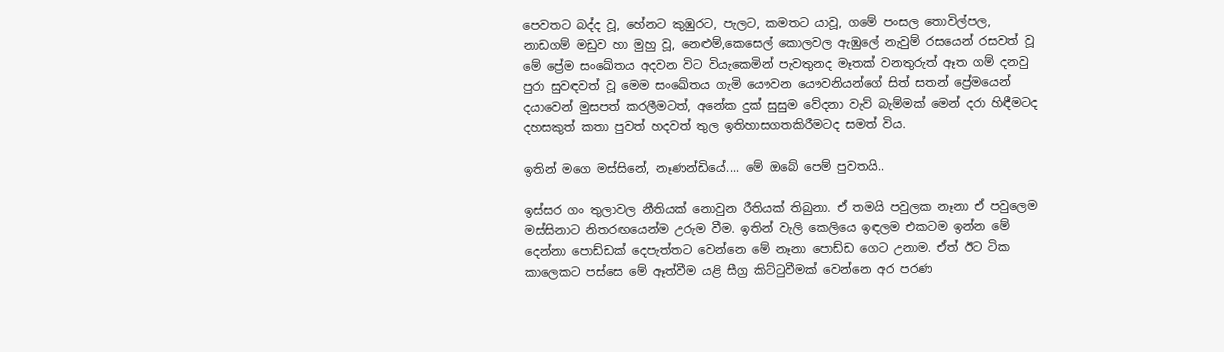පෙවතට බද්ද වූ, හේනට කුඹුරට, පැලට, කමතට යාවූ, ගමේ පංසල තොවිල්පල, නාඩගම් මඩුව හා මුහු වූ, නෙළුම්,කෙසෙල් කොලවල ඇඹුලේ නැවුම් රසයෙන් රසවත් වූ මේ ප්‍රේම සංඛේතය අදවන විට වියැකෙමින් පැවතුනද මෑතක් වනතුරුත් ඈත ගම් දනවු පුරා සුවඳවත් වූ මෙම සංඛේතය ගැමි යෞවන යෞවනියන්ගේ සිත් සතන් ප්‍රේමයෙන් දයාවෙන් මුසපත් කරලීමටත්, අනේක දුක් සුසුම වේදනා වැව් බැම්මක් මෙන් දරා හිඳීමටද දහසකුත් කතා පුවත් හදවත් තුල ඉතිහාසගතකිරීමටද සමත් විය.

ඉතින් මගෙ මස්සිනේ, නෑණන්ඩියේ.... මේ ඔබේ පෙම් පුවතයි..

ඉස්සර ගං තුලාවල නීතියක් නොවුන රීතියක් තිබුනා. ඒ තමයි පවුලක නෑනා ඒ පවුලෙම මස්සිනාට නිතරඟයෙන්ම උරුම වීම. ඉතින් වැලි කෙලියෙ ඉඳලම එකටම ඉන්න මේ දෙන්නා පොඩ්ඩක් දෙපැත්තට වෙන්නෙ මේ නෑනා පොඩ්ඩ ගෙට උනාම. ඒත් ඊට ටික කාලෙකට පස්සෙ මේ ඈත්වීම යළි සීග්‍ර කිට්ටුවීමක් වෙන්නෙ අර පරණ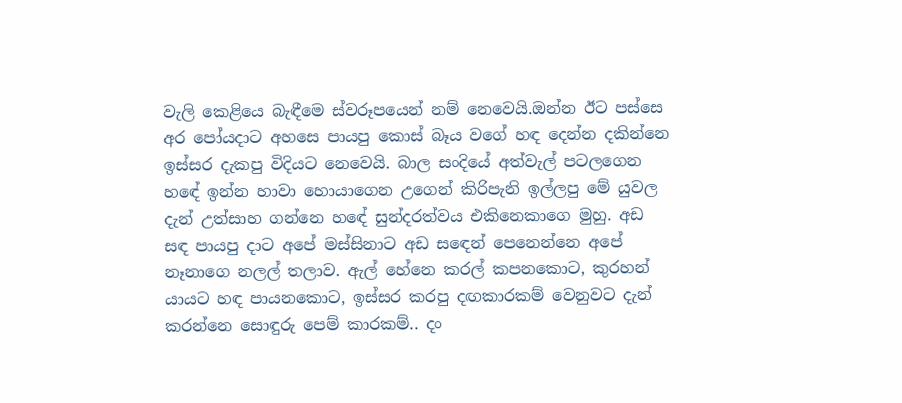වැලි කෙළියෙ බැඳීමෙ ස්වරූපයෙන් නම් නෙවෙයි.ඔන්න ඊට පස්සෙ අර පෝයදාට අහසෙ පායපු කොස් බෑය වගේ හඳ දෙන්න දකින්නෙ ඉස්සර දැකපු විදියට නෙවෙයි. බාල සංදියේ අත්වැල් පටලගෙන හඳේ ඉන්න හාවා හොයාගෙන උගෙන් කිරිපැනි ඉල්ලපු මේ යුවල දැන් උත්සාහ ගන්නෙ හඳේ සුන්දරත්වය එකිනෙකාගෙ මුහු. අඩ සඳ පායපු දාට අපේ මස්සිනාට අඩ සඳෙන් පෙනෙන්නෙ අපේ නෑනාගෙ නලල් තලාව. ඇල් හේනෙ කරල් කපනකොට, කුරහන් යායට හඳ පායනකොට, ඉස්සර කරපු දඟකාරකම් වෙනුවට දැන් කරන්නෙ සොඳුරු පෙම් කාරකම්.. දං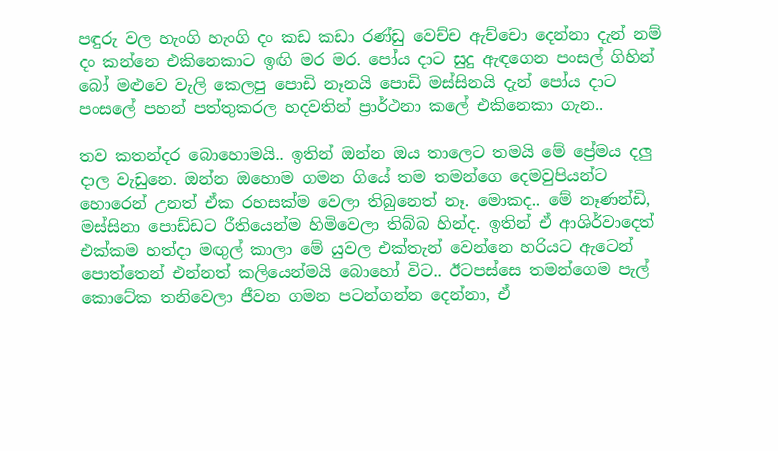පඳුරු වල හැංගි හැංගි දං කඩ කඩා රණ්ඩු වෙච්ච ඇච්චො දෙන්නා දැන් නම් දං කන්නෙ එකිනෙකාට ඉඟි මර මර. පෝය දාට සුදු ඇඳගෙන පංසල් ගිහින් බෝ මළුවෙ වැලි කෙලපු පොඩි නෑනයි පොඩි මස්සිනයි දැන් පෝය දාට පංසලේ පහන් පත්තුකරල හදවතින් ප්‍රාර්ථනා කලේ එකිනෙකා ගැන..

තව කතන්දර බොහොමයි.. ඉතින් ඔන්න ඔය තාලෙට තමයි මේ ප්‍රේමය දලු දාල වැඩුනෙ. ඔන්න ඔහොම ගමන ගියේ තම තමන්ගෙ දෙමවුපියන්ට හොරෙන් උනත් ඒක රහසක්ම වෙලා තිබුනෙත් නෑ. මොකද.. මේ නෑණන්ඩි, මස්සිනා පොඩ්ඩට රීතියෙන්ම හිමිවෙලා තිබ්බ හින්ද. ඉතින් ඒ ආශිර්වාදෙත් එක්කම හත්දා මඟුල් කාලා මේ යුවල එක්තැන් වෙන්නෙ හරියට ඇටෙන් පොත්තෙන් එන්නත් කලියෙන්මයි බොහෝ විට.. ඊටපස්සෙ තමන්ගෙම පැල් කොටේක තනිවෙලා ජීවන ගමන පටන්ගන්න දෙන්නා, ඒ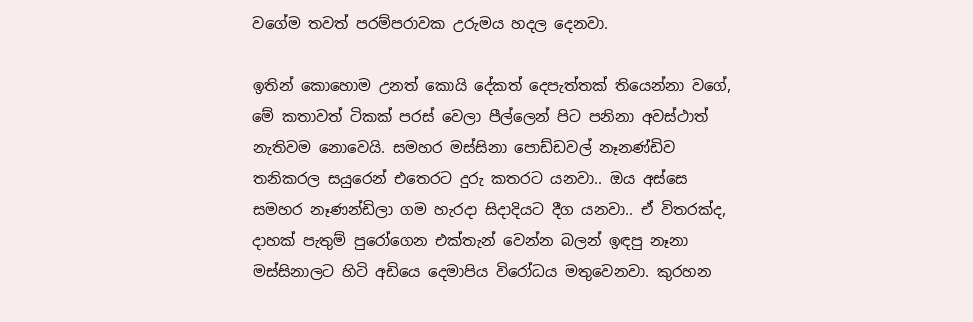වගේම තවත් පරම්පරාවක උරුමය හදල දෙනවා.

ඉතින් කොහොම උනත් කොයි දේකත් දෙපැත්තක් තියෙන්නා වගේ, මේ කතාවත් ටිකක් පරස් වෙලා පීල්ලෙන් පිට පනිනා අවස්ථාත් නැතිවම නොවෙයි. සමහර මස්සිනා පොඩ්ඩවල් නෑනණ්ඩිව තනිකරල සයුරෙන් එතෙරට දුරු කතරට යනවා.. ඔය අස්සෙ සමහර නෑණන්ඩිලා ගම හැරදා සිදාදියට දීග යනවා.. ඒ විතරක්ද, දාහක් පැතුම් පුරෝගෙන එක්තැන් වෙන්න බලන් ඉඳපු නෑනා මස්සිනාලට හිටි අඩියෙ දෙමාපිය විරෝධය මතුවෙනවා. කුරහන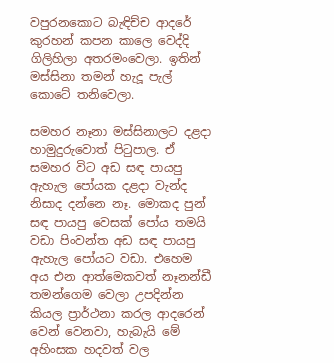වපුරනකොට බැඳිච්ච ආදරේ කුරහන් කපන කාලෙ වෙද්දි ගිලිහිලා අතරමංවෙලා. ඉතින් මස්සිනා තමන් හැදූ පැල් කොටේ තනිවෙලා.

සමහර නෑනා මස්සිනාලට දළදා හාමුදුරුවොත් පිටුපාල. ඒ සමහර විට අඩ සඳ පායපු ඇහැල පෝයක දළදා වැන්ද නිසාද දන්නෙ නෑ. මොකද පුන් සඳ පායපු වෙසක් පෝය තමයි වඩා පිංවන්ත අඩ සඳ පායපු ඇහැල පෝයට වඩා. එහෙම අය එන ආත්මෙකවත් නෑනන්ඩී තමන්ගෙම වෙලා උපදින්න කියල ප්‍රාර්ථනා කරල ආදරෙන් වෙන් වෙනවා, හැබැයි මේ අහිංසක හදවත් වල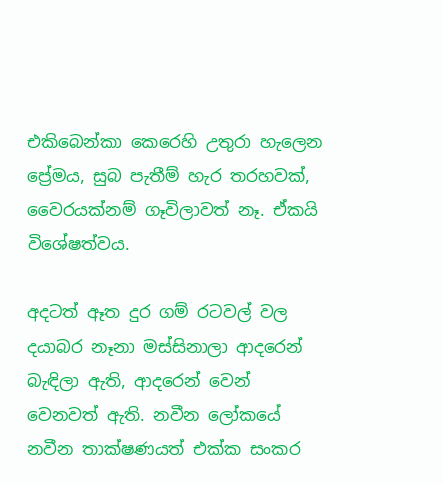එකිබෙන්කා කෙරෙහි උතුරා හැලෙන ප්‍රේමය, සුබ පැතීම් හැර තරහවක්, වෛරයක්නම් ගෑවිලාවත් නෑ. ඒකයි විශේෂත්වය.

අදටත් ඈත දුර ගම් රටවල් වල දයාබර නෑනා මස්සිනාලා ආදරෙන් බැඳිලා ඇති, ආදරෙන් වෙන් වෙනවත් ඇති. නවීන ලෝකයේ නවීන තාක්ෂණයත් එක්ක සංකර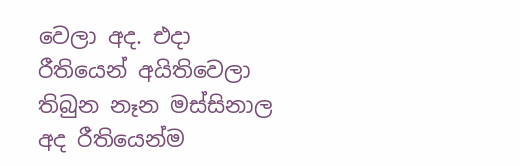වෙලා අද. එදා රීතියෙන් අයිතිවෙලා තිබුන නෑන මස්සිනාල අද රීතියෙන්ම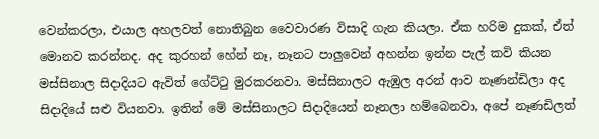වෙන්කරලා, එයාල අහලවත් නොතිබුන වෛවාරණ විසාදි ගැන කියලා. ඒක හරිම දුකක්, ඒත් මොනව කරන්නද. අද කුරහන් හේන් නෑ, නෑනට පාලුවෙන් අහන්න ඉන්න පැල් කවි කියන මස්සිනාල සිදාදියට ඇවිත් ගේට්ටු මුරකරනවා. මස්සිනාලට ඇඹුල අරන් ආව නෑණන්ඩිලා අද සිදාදියේ සළු වියනවා. ඉතින් මේ මස්සිනාලට සිදාදියෙන් නෑනලා හම්බෙනවා, අපේ නෑණඩිලත්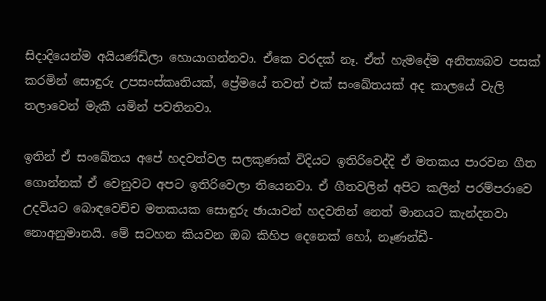සිදාදියෙන්ම අයියණ්ඩිලා හොයාගන්නවා. ඒකෙ වරදක් නෑ. ඒත් හැමදේම අනිත්‍යබව පසක් කරමින් සොඳුරු උපසංස්කෘතියක්, ප්‍රේමයේ තවත් එක් සංඛේතයක් අද කාලයේ වැලි තලාවෙන් මැකී යමින් පවතිනවා.

ඉතින් ඒ සංඛේතය අපේ හදවත්වල සලකුණක් විදියට ඉතිරිවෙද්දි ඒ මතකය පාරවන ගීත ගොන්නක් ඒ වෙනුවට අපට ඉතිරිවෙලා තියෙනවා. ඒ ගීතවලින් අපිට කලින් පරම්පරාවෙ උදවියට බොඳවෙච්ච මතකයක සොඳුරු ඡායාවන් හදවතින් නෙත් මානයට කැන්දනවා නොඅනුමානයි. මේ සටහන කියවන ඔබ කිහිප දෙනෙක් හෝ, නෑණන්ඩී-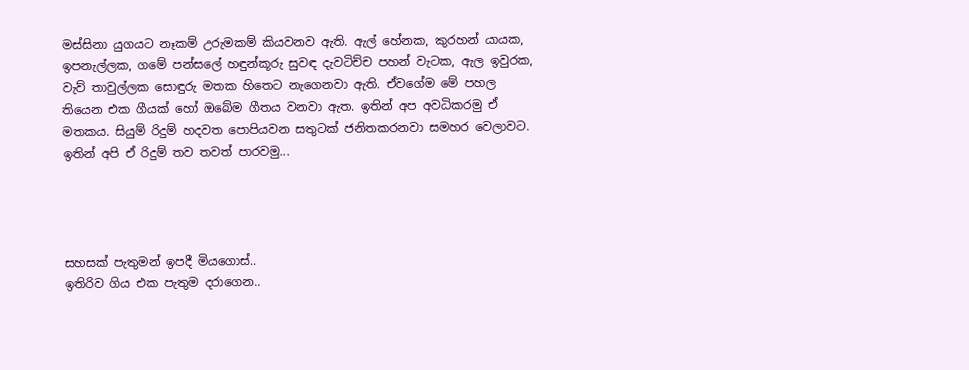මස්සිනා යුගයට නෑකම් උරුමකම් කියවනව ඇති. ඇල් හේනක, කුරහන් යායක, ඉපනැල්ලක, ගමේ පන්සලේ හඳුන්කූරු සුවඳ දැවටිච්ච පහන් වැටක, ඇල ඉවුරක, වැව් තාවුල්ලක සොඳුරු මතක හිතෙට නැගෙනවා ඇති. ඒවගේම මේ පහල තියෙන එක ගීයක් හෝ ඔබේම ගීතය වනවා ඇත. ඉතින් අප අවධිකරමු ඒ මතකය. සියුම් රිදුම් හදවත පොපියවන සතුටක් ජනිතකරනවා සමහර වෙලාවට. ඉතින් අපි ඒ රිදුම් තව තවත් පාරවමු...




සහසක් පැතුමන් ඉපදී මියගොස්..
ඉතිරිව ගිය එක පැතුම දරාගෙන..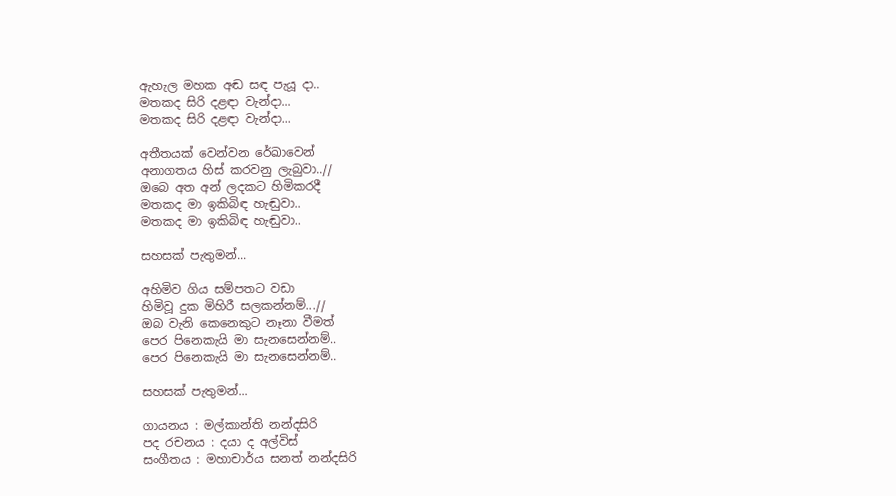ඇහැල මහක අඬ සඳ පැයූ දා..
මතකද සිරි දළඳා වැන්දා...
මතකද සිරි දළඳා වැන්දා...

අතීතයක් වෙන්වන රේඛාවෙන්
අනාගතය හිස් කරවනු ලැබුවා..//
ඔබෙ අත අන් ලදකට හිමිකරදී
මතකද මා ඉකිබිඳ හැඬුවා..
මතකද මා ඉකිබිඳ හැඬුවා..

සහසක් පැතුමන්...

අහිමිව ගිය සම්පතට වඩා
හිමිවූ දුක මිහිරී සලකන්නම්...//
ඔබ වැනි කෙනෙකුට නෑනා වීමත්
පෙර පිනෙකැයි මා සැනසෙන්නම්..
පෙර පිනෙකැයි මා සැනසෙන්නම්..

සහසක් පැතුමන්...

ගායනය : මල්කාන්ති නන්දසිරි
පද රචනය : දයා ද අල්විස්
සංගීතය : මහාචාර්ය සනත් නන්දසිරි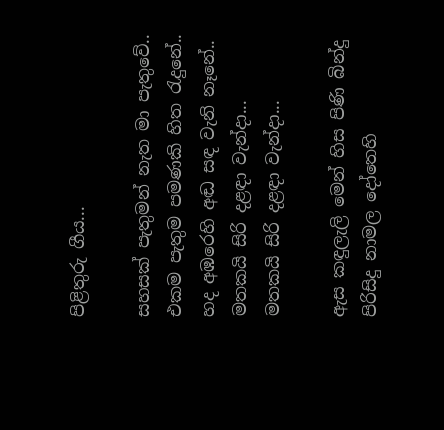පිළිතුරු ගීය...

සහසක් පැතුමන් නැත මා පැතුවේ..
එකම පැතුම පමණකි හිත රැදුනේ..
හද අඹරෙහි අඬ සඳ වැනි නෑනේ..
මතකයි සිරි දළඳා වැන්දා...
මතකයි සිරි දළඳා වැන්දා...

ඇස කඳුලැලි මෙන් හිස පිණි බින්දු
පිරිසිදු නාමල දෝතෙහි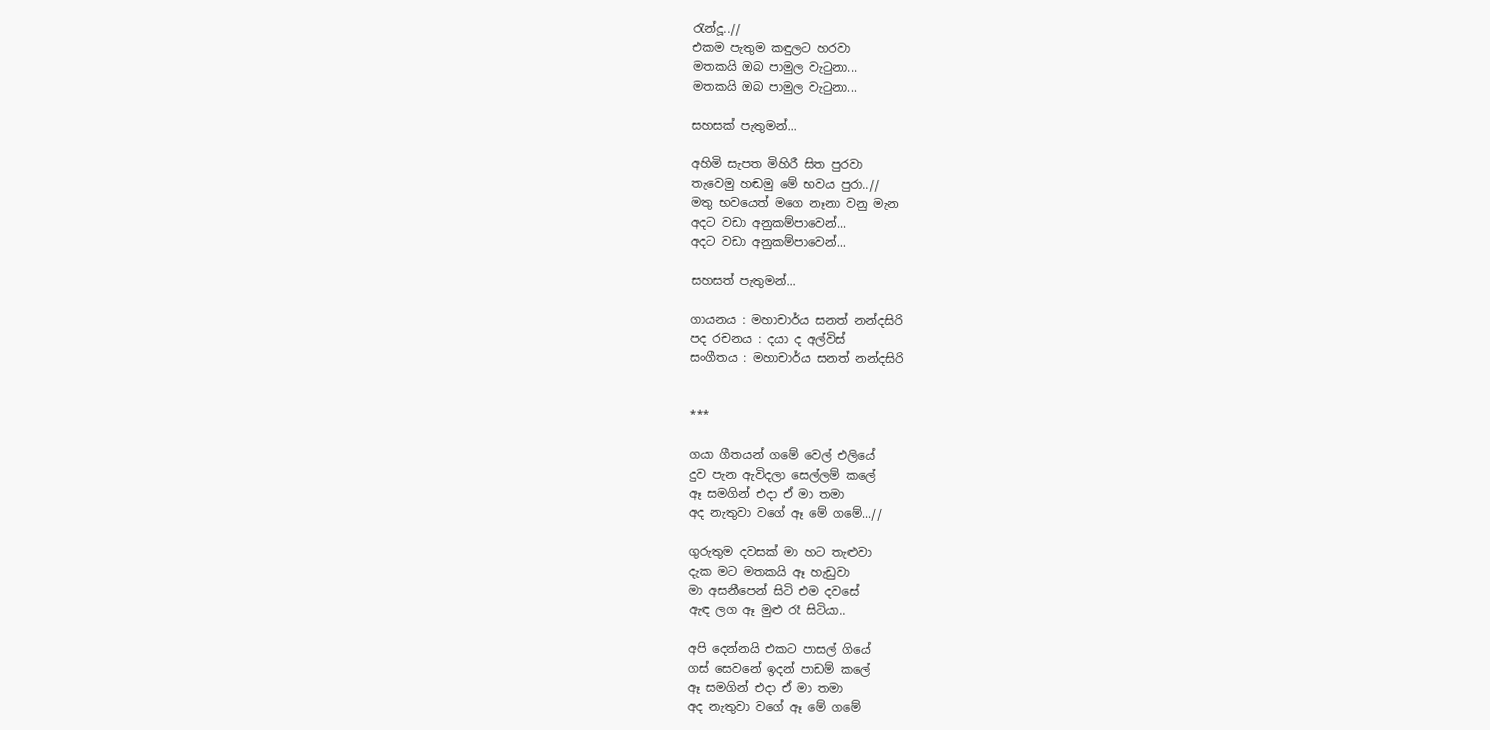රැන්දූ..//
එකම පැතුම කඳුලට හරවා
මතකයි ඔබ පාමුල වැටුනා...
මතකයි ඔබ පාමුල වැටුනා...

සහසක් පැතුමන්...

අහිමි සැපත මිහිරී සිත පුරවා
තැවෙමු හඬමු මේ භවය පුරා..//
මතු භවයෙත් මගෙ නෑනා වනු මැන
අදට වඩා අනුකම්පාවෙන්...
අදට වඩා අනුකම්පාවෙන්...

සහසත් පැතුමන්...

ගායනය : මහාචාර්ය සනත් නන්දසිරි
පද රචනය : දයා ද අල්විස්
සංගීතය : මහාචාර්ය සනත් නන්දසිරි


***

ගයා ගීතයන් ගමේ වෙල් එලියේ
දුව පැන ඇවිදලා සෙල්ලම් කලේ
ඈ සමගින් එදා ඒ මා තමා
අද නැතුවා ‍වගේ ඈ මේ ගමේ...//

ගුරුතුම දවසක් මා හට තැළුවා
දැක මට මතකයි ඈ හැඩුවා
මා අසනීපෙන් සිටි එම දවසේ
ඇඳ ලග ඈ මුළු රෑ සිටියා..

අපි දෙන්නයි එකට පාසල් ගියේ
ගස් සෙවනේ ඉදන් පාඩම් කලේ
ඈ සමගින් එදා ඒ මා තමා
අද නැතුවා වගේ ඈ මේ ගමේ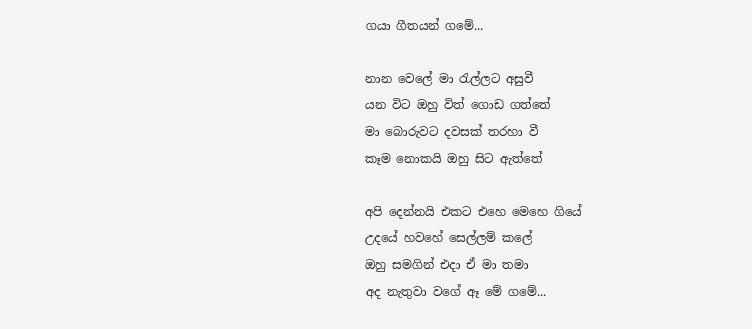ගයා ගීතයන් ගමේ...

නාන වෙලේ මා රැල්ලට අසුවී
යන විට ඔහු විත් ගොඩ ගත්තේ
මා බොරුවට දවසක් තරහා වී
කෑම නොකයි ඔහු සිට ඇත්තේ

අපි දෙන්නයි එකට ‍එහෙ මෙහෙ ගියේ
උදයේ හවහේ සෙල්ලම් කලේ
ඔහු සමගින් එදා ඒ මා තමා
අද නැතුවා ‍වගේ ඈ මේ ගමේ...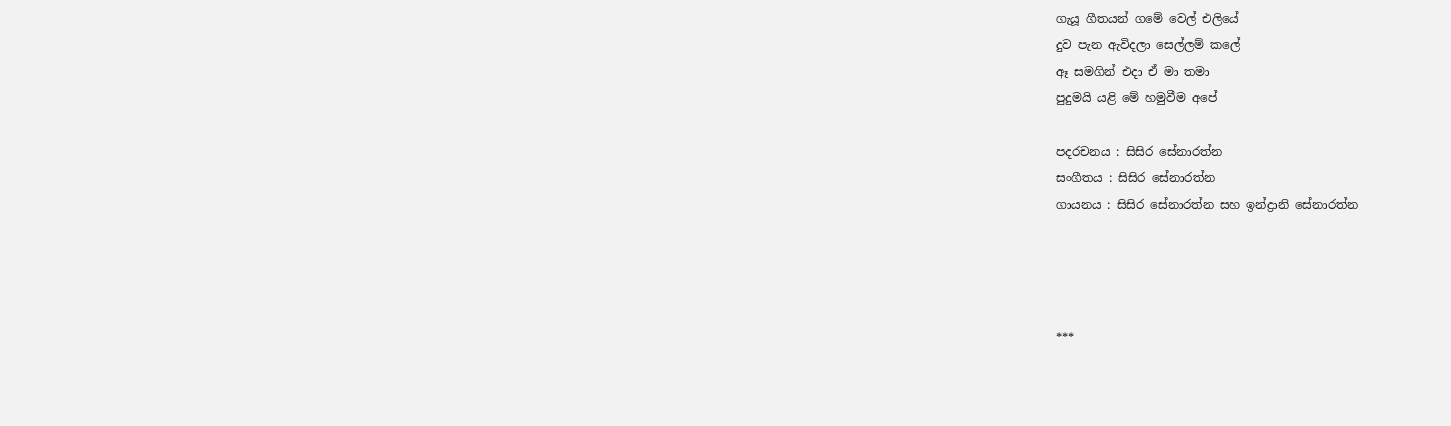ගැයූ ගීතයන් ගමේ වෙල් එලියේ
දුව පැන ඇවිදලා සෙල්ලම් කලේ
ඈ සමගින් එදා ඒ මා තමා
පුදුමයි යළි මේ හමුවීම අපේ

පදරචනය : සිසිර සේනාරත්න
සංගීතය : සිසිර සේනාරත්න
ගායනය : සිසිර සේනාරත්න සහ ඉන්ද්‍රානි සේනාරත්න




***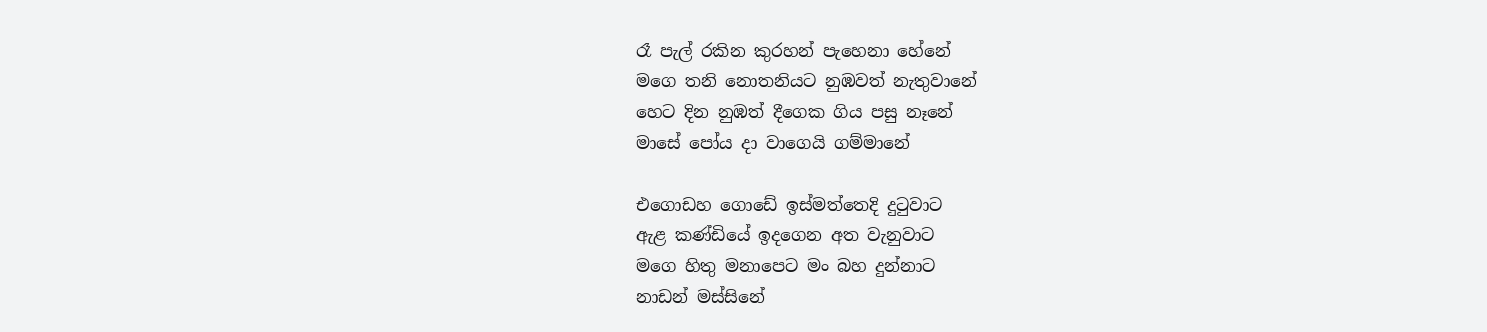රෑ පැල් රකින කුරහන් පැහෙනා හේනේ
මගෙ තනි නොතනියට නුඹවත් නැතුවානේ
හෙට දින නුඹත් දීගෙක ගිය පසු නෑනේ
මාසේ පෝය දා ‍වාගෙයි ගම්මානේ

එගොඩහ ගොඩේ ඉස්මත්තෙදි දුටුවාට
ඇළ කණ්ඩියේ ඉදගෙන අත වැනුවාට
මගෙ හිතු මනාපෙට මං බහ දුන්නාට
නාඩන් මස්සිනේ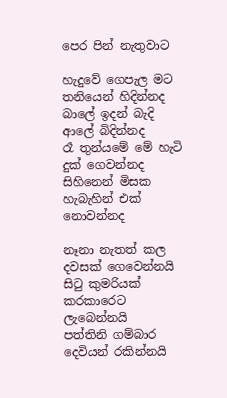පෙර පින් නැතුවාට

හැදුවේ ගෙපැල මට තනියෙන් හිදින්නද
බාලේ ඉදන් බැදි ආලේ බිදින්නද
රෑ තුන්යමේ මේ හැටි දුක් ගෙවන්නද
සිහිනෙන් මිසක හැබැහින් එක් නොවන්නද

නෑනා නැතත් කල දවසක් ගෙවෙන්නයි
සිටු කුමරියක් කරකාරෙට ලැබෙන්නයි
පත්තිනි ගම්බාර දෙවියන් රකින්නයි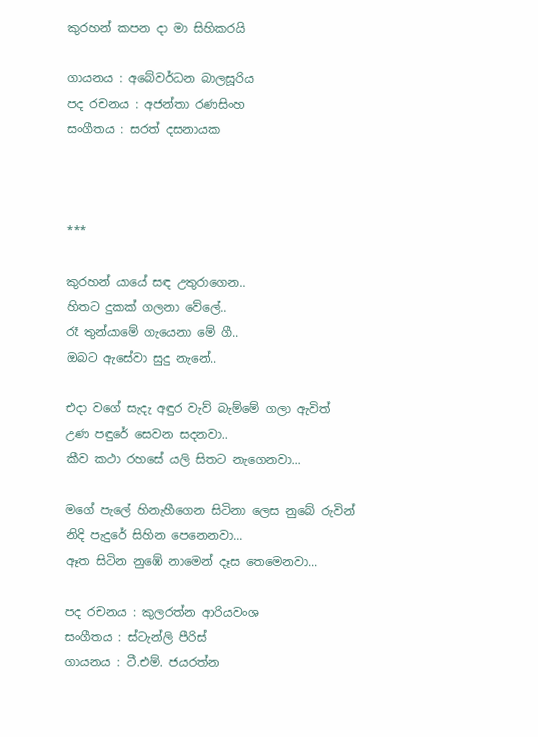කුරහන් කපන දා මා සිහිකරයි

ගායනය : අබේවර්ධන බාලසූරිය
පද රචනය : අජන්තා රණසිංහ
සංගීතය : සරත් දසනායක



***

කුරහන් යායේ සඳ උතුරාගෙන..
හිතට දුකක් ගලනා වේලේ..
රෑ තුන්යාමේ ගැයෙනා මේ ගී..
ඔබට ඇසේවා සුදු නැනේ..

එදා වගේ සැදැ අඳුර වැව් බැම්මේ ගලා ඇවිත්
උණ පඳුරේ සෙවන සදනවා..
කීව කථා රහසේ යලි සිතට නැගෙනවා...

මගේ පැලේ හිනැහීගෙන සිටිනා ලෙස නුබේ රුවින්
නිදි පැදුරේ සිහින පෙනෙනවා...
ඈත සිටින නුඹේ නාමෙන් දෑස තෙමෙනවා...

පද රචනය : කුලරත්න ආරියවංශ
සංගීතය : ස්ටැන්ලි පීරිස්
ගායනය : ටී.එම්. ජයරත්න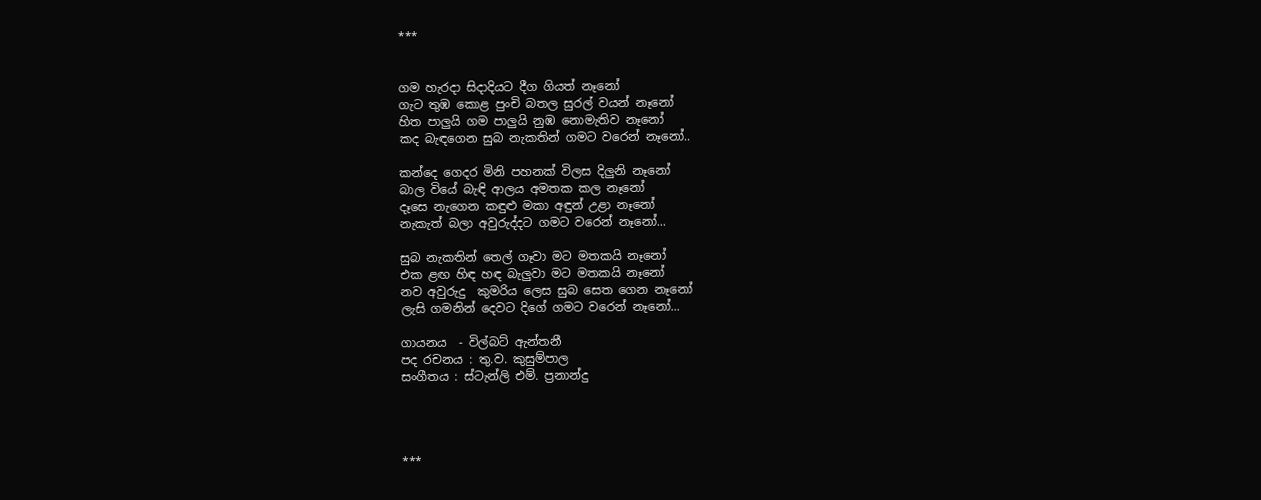***


ගම හැරදා සිදාදියට දීග ගියත් නෑනෝ
ගැට තුඹ කොළ පුංචි බතල සුරල් වයන් නෑනෝ
හිත පාලුයි ගම පාලුයි නුඹ නොමැතිව නෑනෝ
කද බැඳගෙන සුබ නැකතින් ගමට වරෙන් නෑනෝ..

කන්දෙ ගෙදර මිනි පහනක් විලස දිලුනි නෑනෝ
බාල වියේ බැඳි ආලය අමතක කල නෑනෝ
දෑසෙ නැගෙන කඳුළු මකා අඳුන් උළා නෑනෝ
නැකැත් බලා අවුරුද්දට ගමට වරෙන් නෑනෝ...

සුබ නැකතින් තෙල් ගෑවා මට මතකයි නෑනෝ
එක ළඟ හිඳ හඳ බැලුවා මට මතකයි නෑනෝ
නව අවුරුදු  කුමරිය ලෙස සුබ සෙත ගෙන නෑනෝ
ලැසි ගමනින් දෙවට දිගේ ගමට වරෙන් නෑනෝ...

ගායනය  - විල්බට් ඇන්තනී
පද රචනය : තු.ව. කුසුම්පාල
සංගීතය : ස්ටැන්ලි එම්. ප්‍රනාන්දු




***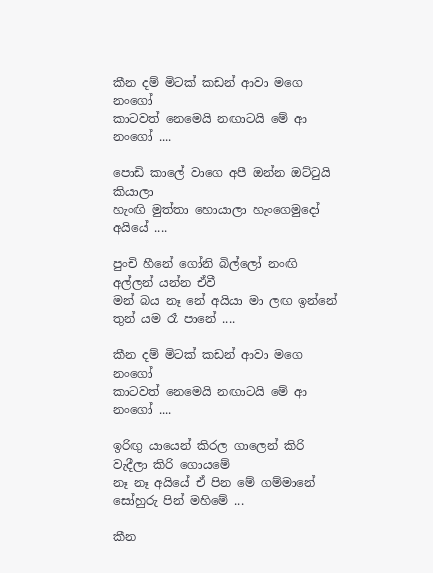කීන දම් මිටක් කඩන් ආවා මගෙ නංගෝ
කාටවත් නෙමෙයි නඟාටයි මේ ආ නංගෝ ....

පොඩි කාලේ වාගෙ අපී ඔන්න ඔට්ටුයි කියාලා
හැංඟි මුත්තා හොයාලා හැංගෙමුදෝ අයියේ ....

පුංචි හීනේ ගෝනි බිල්ලෝ නංඟි අල්ලන් යන්න ඒවී
මන් බය නෑ නේ අයියා මා ලඟ ඉන්නේ තුන් යම රෑ පානේ ....

කීන දම් මිටක් කඩන් ආවා මගෙ නංගෝ
කාටවත් නෙමෙයි නඟාටයි මේ ආ නංගෝ ....

ඉරිඟු යායෙන් කිරල ගාලෙන් කිරි වැදීලා කිරි ගොයමේ
නෑ නෑ අයියේ ඒ පින මේ ගම්මානේ සෝහුරු පින් මහිමේ ...

කීන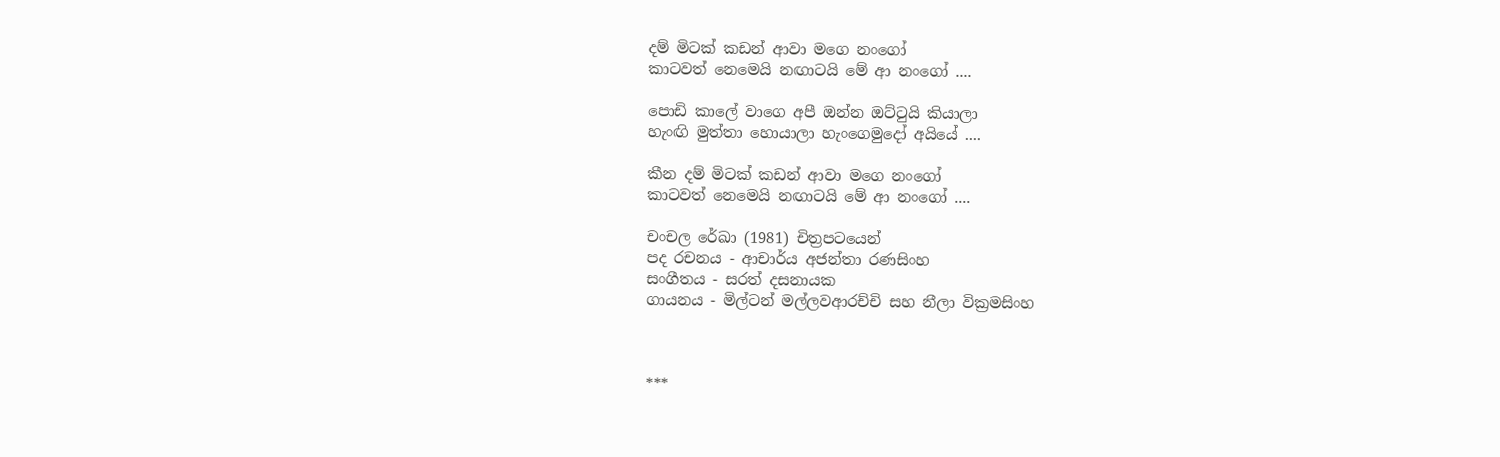දම් මිටක් කඩන් ආවා මගෙ නංගෝ
කාටවත් නෙමෙයි නඟාටයි මේ ආ නංගෝ ....

පොඩි කාලේ වාගෙ අපී ඔන්න ඔට්ටුයි කියාලා
හැංඟි මුත්තා හොයාලා හැංගෙමුදෝ අයියේ ....

කීන දම් මිටක් කඩන් ආවා මගෙ නංගෝ
කාටවත් නෙමෙයි නඟාටයි මේ ආ නංගෝ ....

චංචල රේඛා (1981) චිත්‍රපටයෙන්
පද රචනය - ආචාර්ය අජන්තා රණසිංහ
සංගීතය - සරත් දසනායක
ගායනය - මිල්ටන් මල්ලවආරච්චි සහ නීලා වික්‍රමසිංහ



***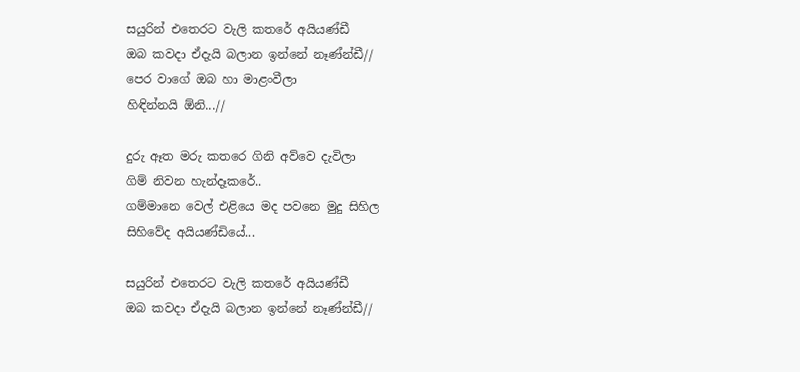සයුරින් එතෙරට වැලි කතරේ අයියණ්ඩී
ඔබ කවදා ඒදැයි බලාන ඉන්නේ නෑණ්න්ඩී//
පෙර වාගේ ඔබ හා මාළංවීලා
හිඳින්නයි ඕනි...//

දුරු ඈත මරු කතරෙ ගිනි අව්වෙ දැවිලා
ගිම් නිවන හැන්දෑකරේ..
ගම්මානෙ වෙල් එළියෙ මද පවනෙ මුදු සිහිල
සිහිවේද අයියණ්ඩියේ...

සයුරින් එතෙරට වැලි කතරේ අයියණ්ඩී
ඔබ කවදා ඒදැයි බලාන ඉන්නේ නෑණ්න්ඩී//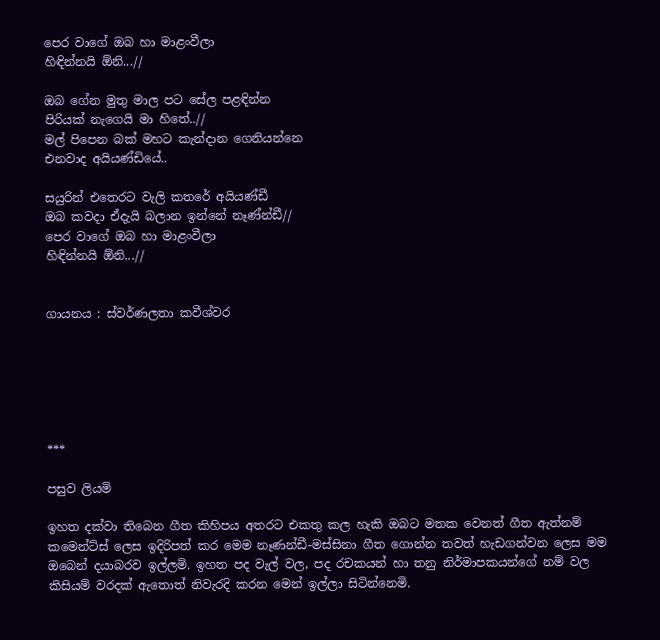පෙර වාගේ ඔබ හා මාළංවීලා
හිඳින්නයි ඕනි...//

ඔබ ගේන මුතු මාල පට සේල පළඳින්න
පිරියක් නැගෙයි මා හිතේ..//
මල් පිපෙන බක් මහට කැන්දාන ගෙනියන්නෙ
එනවාද අයියණ්ඩියේ..

සයුරින් එතෙරට වැලි කතරේ අයියණ්ඩී
ඔබ කවදා ඒදැයි බලාන ඉන්නේ නෑණ්න්ඩී//
පෙර වාගේ ඔබ හා මාළංවීලා
හිඳින්නයි ඕනි...//


ගායනය : ස්වර්ණලතා කවීශ්වර






***

පසුව ලියමි

ඉහත දක්වා තිබෙන ගීත කිහිපය අතරට එකතු කල හැකි ඔබට මතක වෙනත් ගීත ඇත්නම් කමෙන්ට්ස් ලෙස ඉදිරිපත් කර මෙම නෑණන්ඩී-මස්සිනා ගීත ගොන්න තවත් හැඩගන්වන ලෙස මම ඔබෙන් දයාබරව ඉල්ලමි. ඉහත පද වැල් වල, පද රචකයන් හා තනු නිර්මාපකයන්ගේ නම් වල කිසියම් වරදක් ඇතොත් නිවැරදි කරන මෙන් ඉල්ලා සිටින්නෙමි.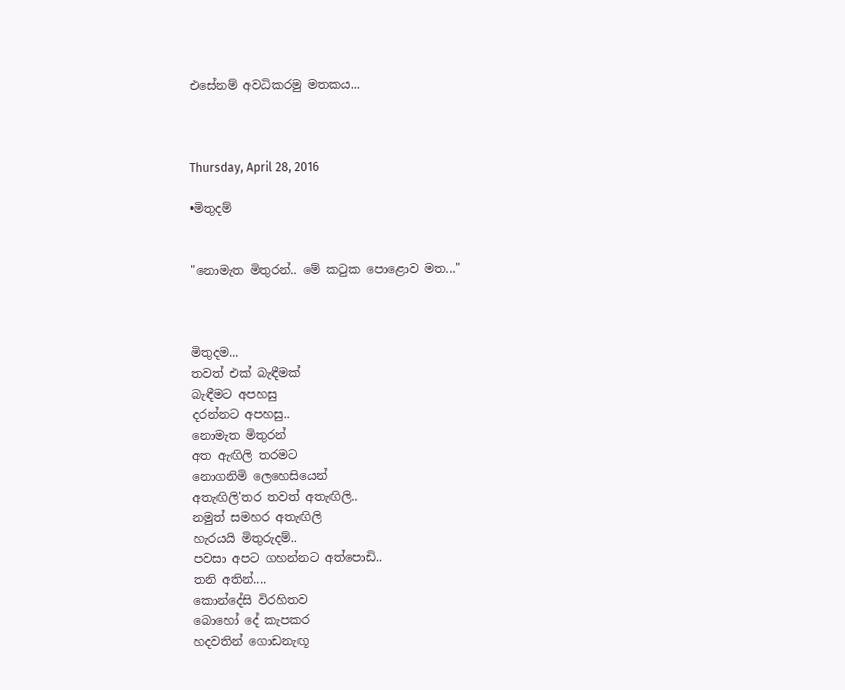එසේනම් අවධිකරමු මතකය...



Thursday, April 28, 2016

•මිතුදම්


"නොමැත මිතුරන්.. මේ කටුක පොළොව මත..."



මිතුදම...
තවත් එක් බැඳීමක්
බැඳීමට අපහසු
දරන්නට අපහසු..
නොමැත මිතුරන්
අත ඇඟිලි තරමට
නොගනිමි ලෙහෙසියෙන්
අතැඟිලි'තර තවත් අතැඟිලි..
නමුත් සමහර අතැඟිලි
හැරයයි මිතුරුදම්..
පවසා අපට ගහන්නට අත්පොඩි..
තනි අතින්....
කොන්දේසි විරහිතව
බොහෝ දේ කැපකර
හදවතින් ගොඩනැඟූ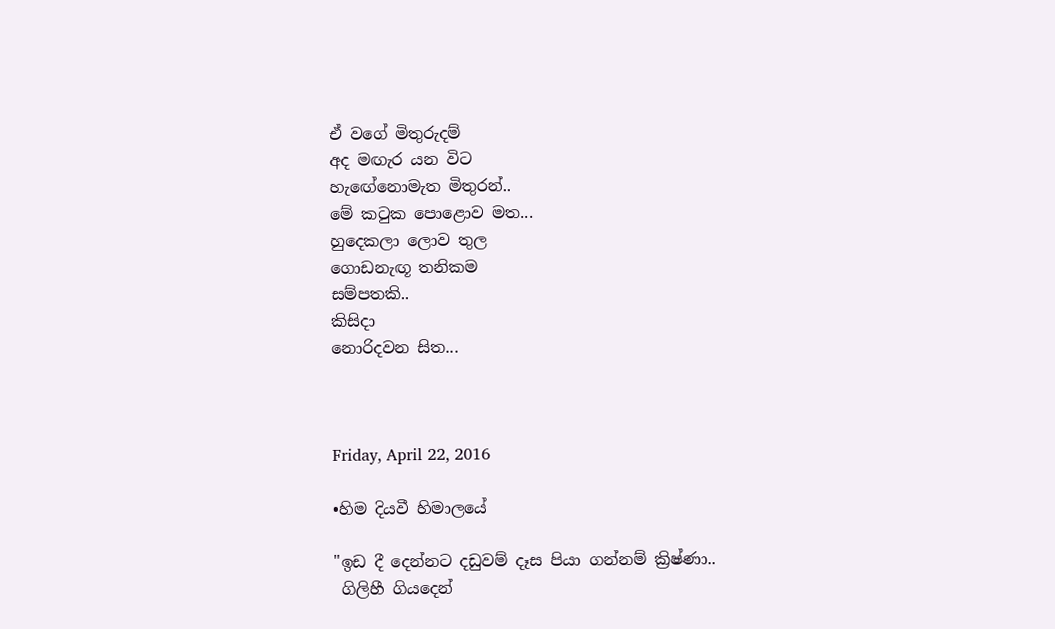ඒ වගේ මිතුරුදම්
අද මඟැර යන විට
හැඟේනොමැත මිතුරන්..
මේ කටුක පොළොව මත...
හුදෙකලා ලොව තුල
ගොඩනැඟූ තනිකම
සම්පතකි..
කිසිදා
නොරිදවන සිත...



Friday, April 22, 2016

•හිම දියවී හිමාලයේ

"ඉඩ දී දෙන්නට දඩුවම් දෑස පියා ගන්නම් ක්‍රිෂ්ණා..
 ගිලිහී ගියදෙන්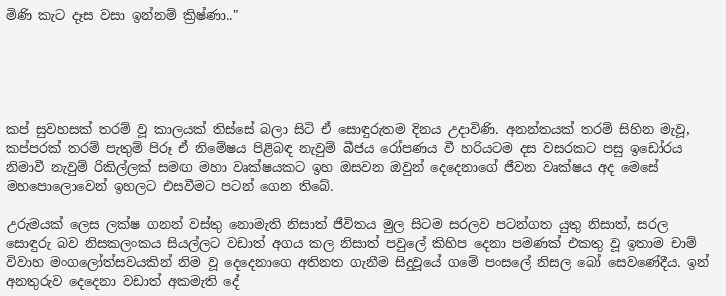මිණි කැට දෑස වසා ඉන්නම් ක්‍රිෂ්ණා.."





කප් සුවහසක් තරම් වූ කාලයක් තිස්සේ බලා සිටි ඒ සොඳුරුතම දිනය උදාවිණි. අනන්තයක් තරම් සිහින මැවූ, කප්පරක් තරම් පැතුම් පිරූ ඒ නිමේෂය පිළිබඳ නැවුම් බීජය රෝපණය වී හරියටම දස වසරකට පසු ඉඩෝරය නිමාවී නැවුම් රිකිල්ලක් සමඟ මහා වෘක්ෂයකට ඉහ ඔසවන ඔවුන් දෙදෙනාගේ ජීවන වෘක්ෂය අද මෙසේ මහපොලොවෙන් ඉහලට එසවීමට පටන් ගෙන තිබේ.

උරුමයක් ලෙස ලක්ෂ ගනන් වස්තු නොමැති නිසාත් ජීවිතය මුල සිටම සරලව පටන්ගත යුතු නිසාත්, සරල සොඳුරු බව නිසකලංකය සියල්ලට වඩාත් අගය කල නිසාත් පවුලේ කිහිප දෙනා පමණක් එකතු වූ ඉතාම චාම් විවාහ මංගලෝත්සවයකින් නිම වූ දෙදෙනාගෙ අතිනත ගැනීම සිදුවූයේ ගමේ පංසලේ නිසල බෝ සෙවණේදීය. ඉන් අනතුරුව දෙදෙනා වඩාත් අකමැති දේ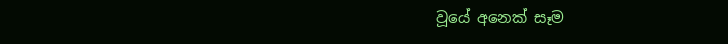වූයේ අනෙක් සෑම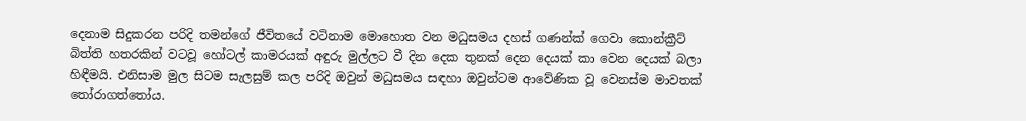දෙනාම සිදුකරන පරිදි තමන්ගේ ජීවිතයේ වටිනාම මොහොත වන මධුසමය දහස් ගණන්ක් ගෙවා කොන්ක්‍රීට් බිත්ති හතරකින් වටවූ හෝටල් කාමරයක් අඳුරු මුල්ලට වී දින දෙක තුනක් දෙන දෙයක් කා වෙන දෙයක් බලා හිඳීමයි. එනිසාම මුල සිටම සැලසුම් කල පරිදි ඔවුන් මධුසමය සඳහා ඔවුන්ටම ආවේණික වූ වෙනස්ම මාවතක් තෝරාගත්තෝය.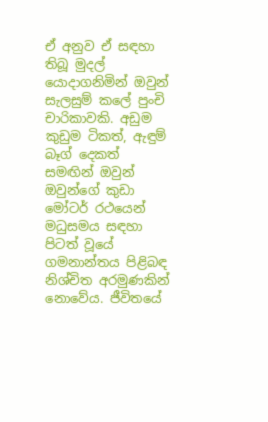ඒ අනුව ඒ සඳහා තිබූ මුදල් යොදාගනිමින් ඔවුන් සැලසුම් කලේ පුංචි චාරිකාවකි. අඩුම කුඩුම ටිකත්, ඇඳුම් බෑග් දෙකත් සමඟින් ඔවුන් ඔවුන්ගේ කුඩා මෝටර් රථයෙන් මධුසමය සඳහා පිටත් වූයේ ගමනාන්තය පිළිබඳ නිශ්චිත අරමුණකින් නොවේය. ජීවිතයේ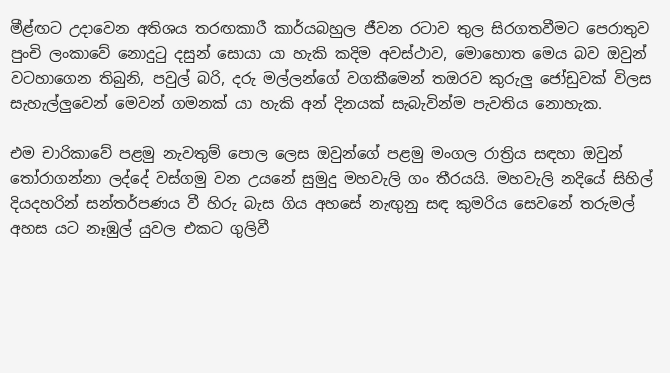මීළ්ඟට උදාවෙන අතිශය තරඟකාරී කාර්යබහුල ජීවන රටාව තුල සිරගතවීමට පෙරාතුව පුංචි ලංකාවේ නොදුටු දසුන් සොයා යා හැකි කදිම අවස්ථාව, මොහොත මෙය බව ඔවුන් වටහාගෙන තිබුනි, පවුල් බරි, දරු මල්ලන්ගේ වගකීමෙන් තඔරව කුරුලු ජෝඩුවක් විලස සැහැල්ලුවෙන් මෙවන් ගමනක් යා හැකි අන් දිනයක් සැබැවින්ම පැවතිය නොහැක.

එම චාරිකාවේ පළමු නැවතුම් පොල ලෙස ඔවුන්ගේ පළමු මංගල රාත්‍රිය සඳහා ඔවුන් තෝරාගන්නා ලද්දේ වස්ගමු වන උයනේ සුමුදු මහවැලි ගං තීරයයි. මහවැලි නදියේ සිහිල් දියදහරින් සන්තර්පණය වී හිරු බැස ගිය අහසේ නැඟුනු සඳ කුමරිය සෙවනේ තරුමල් අහස යට නෑඹුල් යුවල එකට ගුලිවී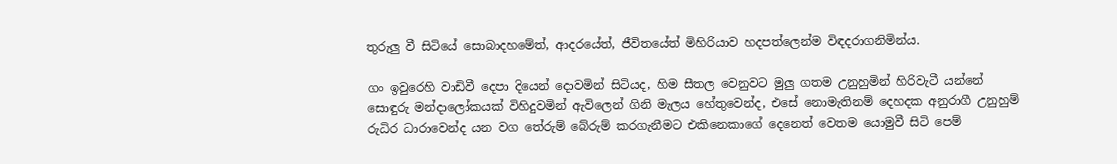තුරුලු වී සිටියේ සොබාදහමේත්, ආදරයේත්, ජීවිතයේත් මිහිරියාව හදපත්ලෙන්ම විඳදරාගනිමින්ය.

ගං ඉවුරෙහි වාඩිවී දෙපා දියෙන් දොවමින් සිටියද, හිම සීතල වෙනුවට මුලු ගතම උනුහුමින් හිරිවැටී යන්නේ සොඳුරු මන්දාලෝකයක් විහිදුවමින් ඇවිලෙන් ගිනි මැලය හේතුවෙන්ද, එසේ නොමැතිනම් දෙහදක අනුරාගී උනුහුම් රුධිර ධාරාවෙන්ද යන වග තේරුම් බේරුම් කරගැනීමට එකිනෙකාගේ දෙනෙත් වෙතම යොමුවී සිටි පෙම්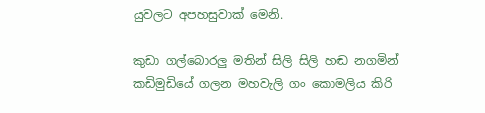යුවලට අපහසුවාක් මෙනි.

කුඩා ගල්බොරලු මතින් සිලි සිලි හඬ නගමින් කඩිමුඩියේ ගලන මහවැලි ගං කොමලිය කිරි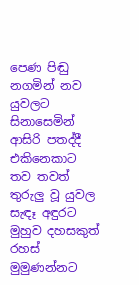පෙණ පිඬු නගමින් නව යුවලට සිනාසෙමින් ආසිරි පතද්දී එකිනෙකාට තව තවත් තුරුලු වූ යුවල සැඳෑ අඳුරට මුහුව දහසකුත් රහස් මුමුණන්නට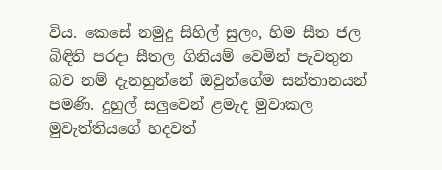විය. කෙසේ නමුදු සිහිල් සුලං, හිම සීත ජල බිඳිති පරදා සීතල ගිනියම් වෙමින් පැවතුන බව නම් දැනහුන්නේ ඔවුන්ගේම සන්තානයන් පමණි. දුහුල් සලුවෙන් ළමැද මුවාකල මුවැත්තියගේ හදවත්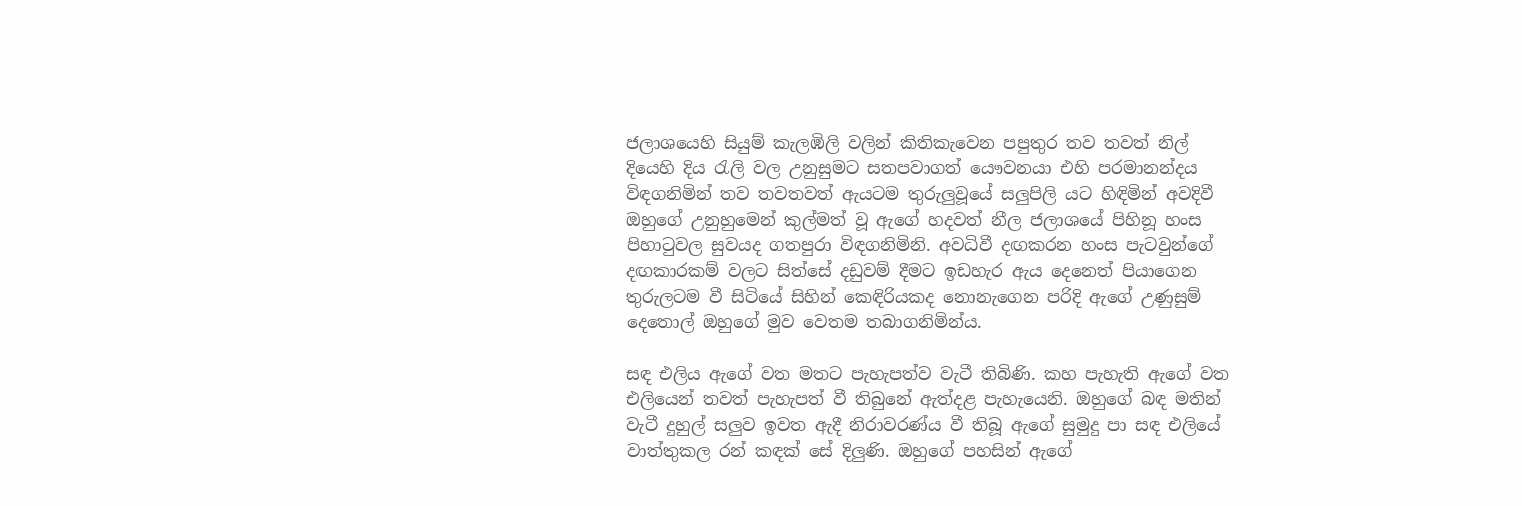ජලාශයෙහි සියුම් කැලඹිලි වලින් කිතිකැවෙන පපුතුර තව තවත් නිල් දියෙහි දිය රැලි වල උනුසුමට සතපවාගත් යෞවනයා එහි පරමානන්දය විඳගනිමින් තව තවතවත් ඇයටම තුරුලුවූයේ සලුපිලි යට හිඳිමින් අවදිවී ඔහුගේ උනුහුමෙන් කුල්මත් වූ ඇගේ හදවත් නීල ජලාශයේ පිහිනූ හංස පිහාටුවල සුවයද ගතපුරා විඳගනිමිනි. අවධිවී දඟකරන හංස පැටවුන්ගේ දඟකාරකම් වලට සිත්සේ දඩුවම් දීමට ඉඩහැර ඇය දෙනෙත් පියාගෙන තුරුලටම වී සිටියේ සිහින් කෙඳිරියකද නොනැගෙන පරිදි ඇගේ උණුසුම් දෙතොල් ඔහුගේ මුව වෙතම තබාගනිමින්ය.

සඳ එලිය ඇගේ වත මතට පැහැපත්ව වැටී තිබිණි. කහ පැහැති ඇගේ වත එලියෙන් තවත් පැහැපත් වී තිබුනේ ඇත්දළ පැහැයෙනි. ඔහුගේ බඳ මතින් වැටී දුහුල් සලුව ඉවත ඇදී නිරාවරණ්ය වී තිබූ ඇගේ සුමුදු පා සඳ එලියේ වාත්තුකල රන් කඳක් සේ දිලුණි. ඔහුගේ පහසින් ඇගේ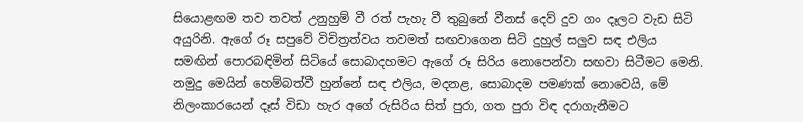සියොළඟම තව තවත් උනුහුම් වී රත් පැහැ වී තුබුනේ වීනස් දෙව් දුව ගං දෑලට වැඩ සිටි අයුරිනි. ඇගේ රූ සපුවේ විචිත්‍රත්වය තවමත් සඟවාගෙන සිටි දුහුල් සලුව සඳ එලිය සමඟින් පොරබඳිමින් සිටියේ සොබාදහමට ඇගේ රූ සිරිය නොපෙන්වා සඟවා සිටීමට මෙනි. නමුදු මෙයින් හෙම්බත්වී හුන්නේ සඳ එලිය, මදනළ, සොබාදම පමණක් නොවෙයි, මේ නිලංකාරයෙන් දෑස් විඩා හැර අගේ රුසිරිය සිත් පුරා, ගත පුරා විඳ දරාගැනීමට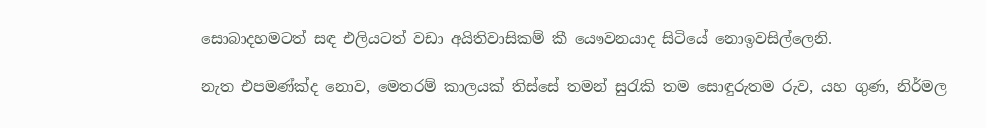සොබාදහමටත් සඳ එලියටත් වඩා අයිතිවාසිකම් කී යෞවනයාද සිටියේ නොඉවසිල්ලෙනි.

නැත එපමණ්ක්ද නොව, මෙතරම් කාලයක් තිස්සේ තමන් සුරැකි තම සොඳුරුතම රුව, යහ ගුණ, නිර්මල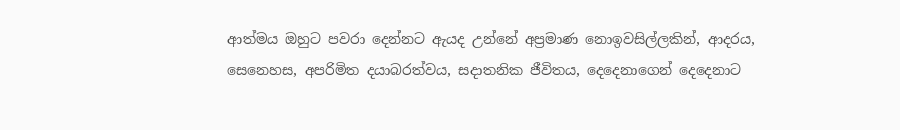ආත්මය ඔහුට පවරා දෙන්නට ඇයද උන්නේ අප්‍රමාණ නොඉවසිල්ලකින්, ආදරය, සෙනෙහස, අපරිමිත දයාබරත්වය, සදාතනික ජීවිතය, දෙදෙනාගෙන් දෙදෙනාට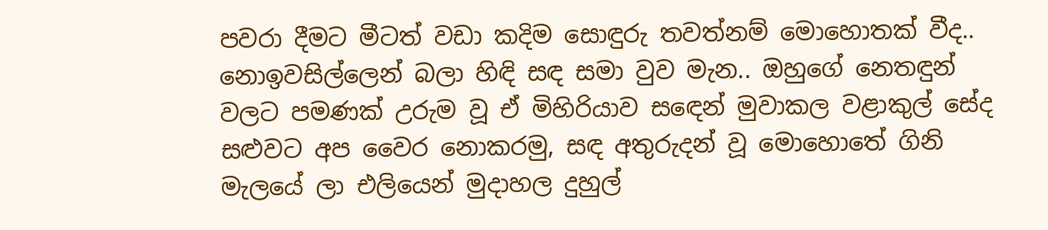පවරා දීමට මීටත් වඩා කදිම සොඳුරු තවත්නම් මොහොතක් වීද..  නොඉවසිල්ලෙන් බලා හිඳි සඳ සමා වුව මැන.. ඔහුගේ නෙතඳුන් වලට පමණක් උරුම වූ ඒ මිහිරියාව සඳෙන් මුවාකල වළාකුල් සේද සළුවට අප වෛර නොකරමු, සඳ අතුරුදන් වූ මොහොතේ ගිනි මැලයේ ලා එලියෙන් මුදාහල දුහුල්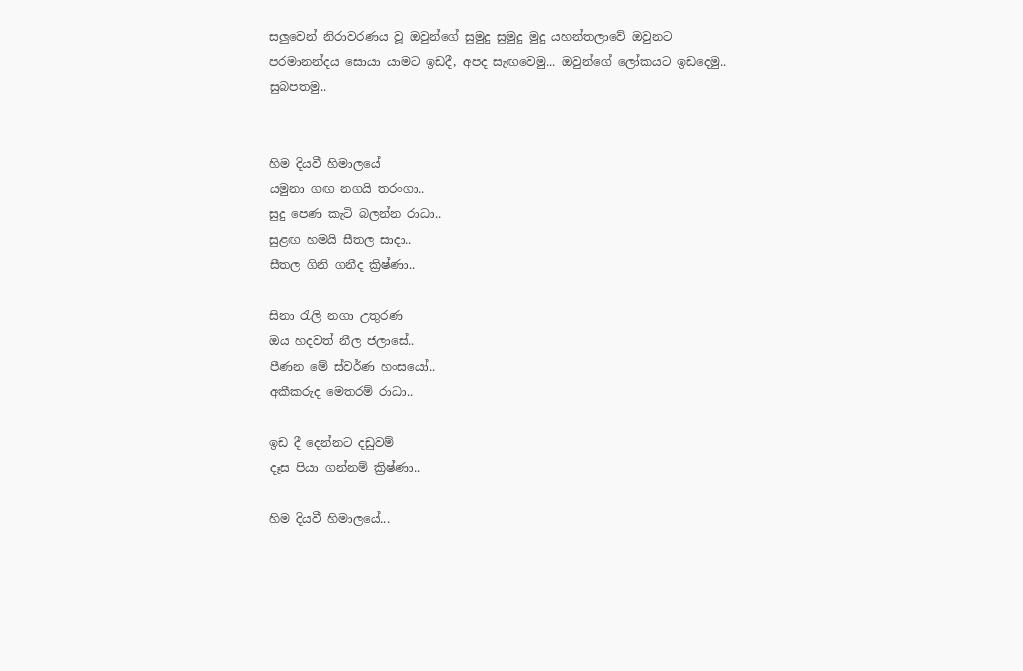සලුවෙන් නිරාවරණය වූ ඔවුන්ගේ සුමුදු සුමුදු මුදු යහන්තලාවේ ඔවුනට පරමානන්දය සොයා යාමට ඉඩදී, අපද සැඟවෙමු... ඔවුන්ගේ ලෝකයට ඉඩදෙමු.. සුබපතමු..


හිම දියවී හිමාලයේ
යමුනා ගඟ නගයි තරංගා..
සුදු පෙණ කැටි බලන්න රාධා..
සුළඟ හමයි සීතල සාදා..
සීතල ගිනි ගනීද ක්‍රිෂ්ණා..

සිනා රැලි නගා උතුරණ
ඔය හදවත් නීල ජලාසේ..
පීණන මේ ස්වර්ණ හංසයෝ..
අකීකරුද මෙතරම් රාධා..

ඉඩ දී දෙන්නට දඩුවම්
දෑස පියා ගන්නම් ක්‍රිෂ්ණා..

හිම දියවී හිමාලයේ...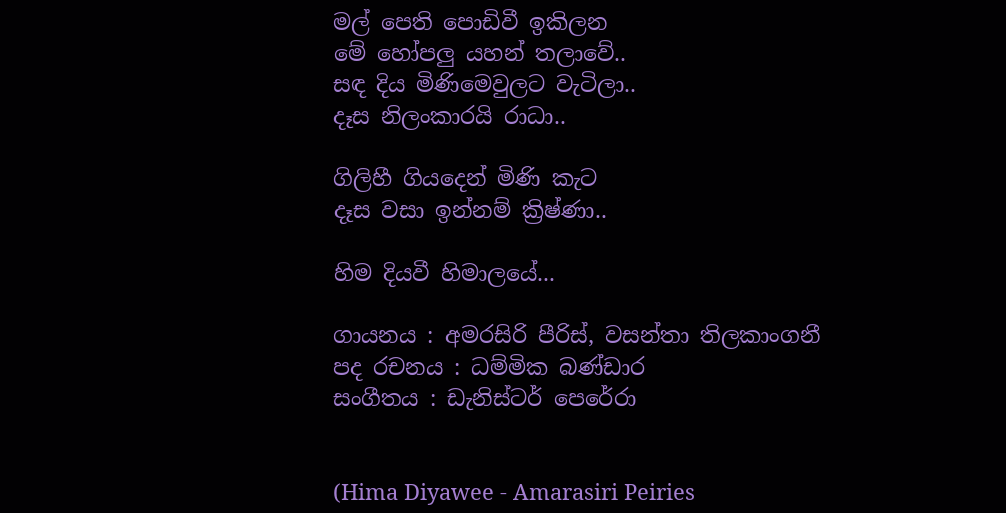මල් පෙති පොඩිවී ඉකිලන
මේ හෝපලු යහන් තලාවේ..
සඳ දිය මිණිමෙවුලට වැටිලා..
දෑස නිලංකාරයි රාධා..

ගිලිහී ගියදෙන් මිණි කැට
දෑස වසා ඉන්නම් ක්‍රිෂ්ණා..

හිම දියවී හිමාලයේ...

ගායනය : අමරසිරි පීරිස්, වසන්තා තිලකාංගනී
පද රචනය : ධම්මික බණ්ඩාර
සංගීතය : ඩැනිස්ටර් පෙරේරා


(Hima Diyawee - Amarasiri Peiries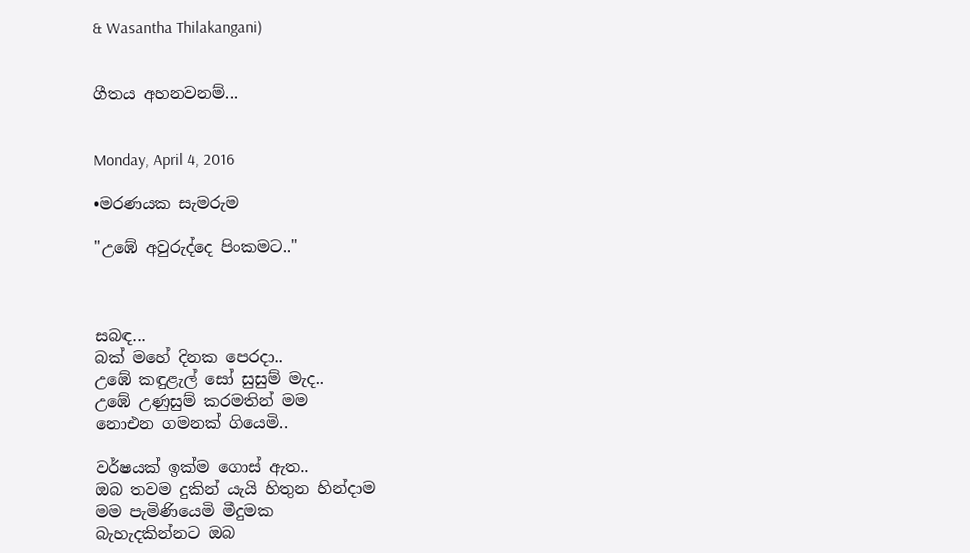& Wasantha Thilakangani)


ගීතය අහනවනම්...


Monday, April 4, 2016

•මරණයක සැමරුම

"උඹේ අවුරුද්දෙ පිංකමට.."



සබඳ...
බක් මහේ දිනක පෙරදා..
උඹේ කඳුළැල් සෝ සුසුම් මැද..
උඹේ උණුසුම් කරමතින් මම
නොඑන ගමනක් ගියෙමි..

වර්ෂයක් ඉක්ම ගොස් ඇත..
ඔබ තවම දුකින් යැයි හිතුන හින්දාම
මම පැමිණියෙමි මීදුමක
බැහැදකින්නට ඔබ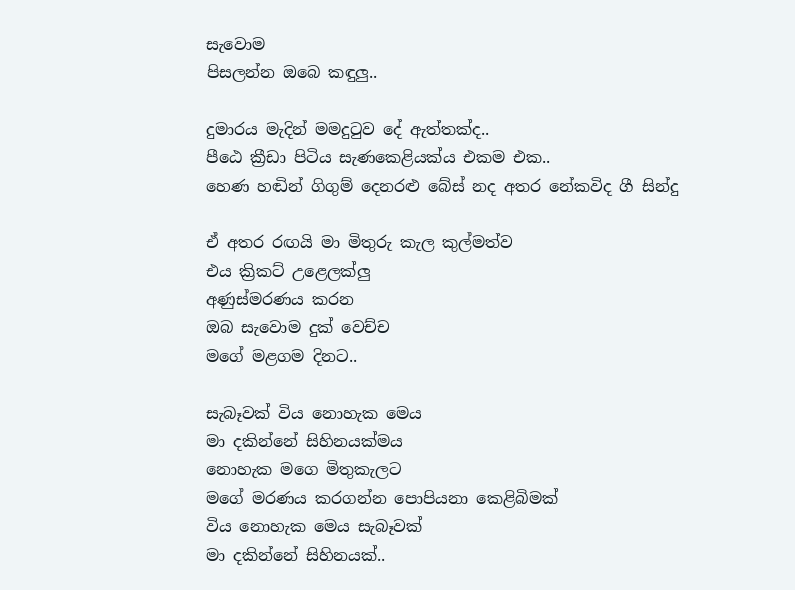සැවොම
පිසලන්න ඔබෙ කඳුලු..

දුමාරය මැදින් මමදුටුව දේ ඇත්‍තක්ද..
පීඨෙ ක්‍රීඩා පිටිය සැණකෙළියක්ය එකම එක..
හෙණ හඬින් ගිගුම් දෙනරළු බේස් නද අතර නේකවිද ගී සින්දු

ඒ අතර රඟයි මා මිතුරු කැල කුල්මත්ව
එය ක්‍රිකට් උළෙලක්ලු
අණුස්මරණය කරන
ඔබ සැවොම දුක් වෙච්ච
මගේ මළගම දිනට..

සැබෑවක් විය නොහැක මෙය
මා දකින්නේ සිහිනයක්මය
නොහැක මගෙ මිතුකැලට
මගේ මරණය කරගන්න පොපියනා කෙළිබිමක්
විය නොහැක මෙය සැබෑවක්
මා දකින්නේ සිහිනයක්..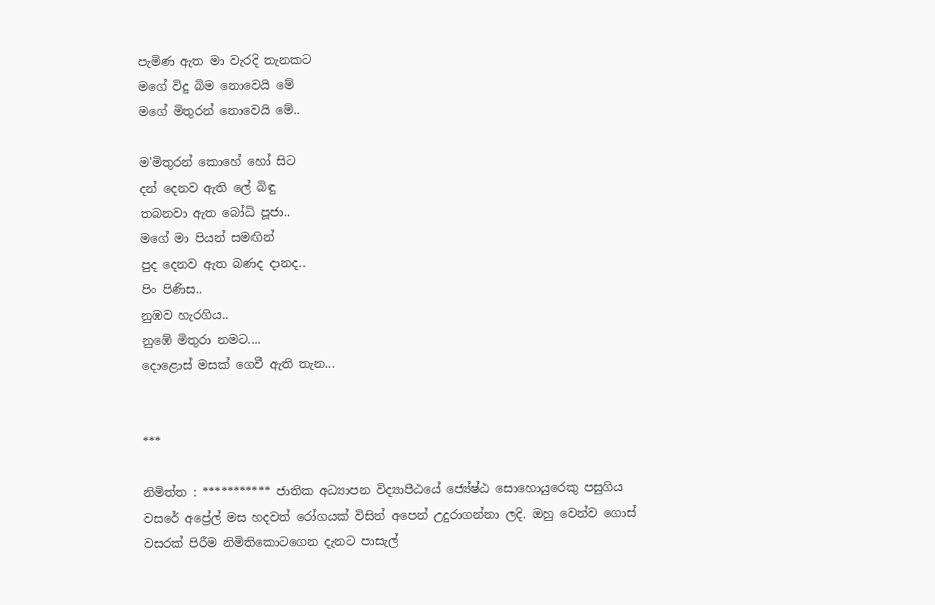පැමිණ ඇත මා වැරදි තැනකට
මගේ විදු බිම නොවෙයි මේ
මගේ මිතුරන් නොවෙයි මේ..

ම'මිතුරන් කොහේ හෝ සිට
දන් දෙනව ඇති ලේ බිඳු
තබනවා ඇත බෝධි පූජා..
මගේ මා පියන් සමඟින්
පුද දෙනව ඇත බණද දානද..
පිං පිණිස..
නුඹව හැරගිය..
නුඹේ මිතුරා නමට....
දොළොස් මසක් ගෙවී ඇති තැන...


***

නිමිත්ත : *********** ජාතික අධ්‍යාපන විද්‍යාපීඨයේ ජ්‍යේෂ්ඨ සොහොයුරෙකු පසුගිය වසරේ අප්‍රේල් මස හදවත් රෝගයක් විසින් අපෙන් උදුරාගන්නා ලදි. ඔහු වෙන්ව ගොස් වසරක් පිරීම නිමිතිකොටගෙන දැනට පාසැල්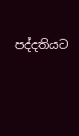පද්දතියට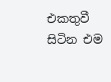එකතුවී සිටින එම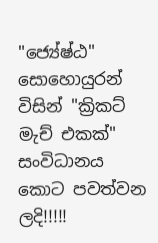"ජ්‍යේෂ්ඨ" සොහොයුරන් විසින් "ක්‍රිකට් මැච් එකක්" සංවිධානය කොට පවත්වන ලදි!!!!!